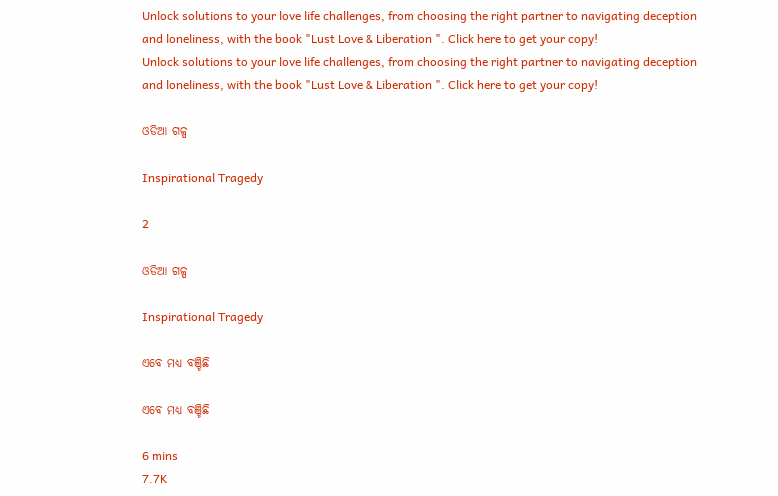Unlock solutions to your love life challenges, from choosing the right partner to navigating deception and loneliness, with the book "Lust Love & Liberation ". Click here to get your copy!
Unlock solutions to your love life challenges, from choosing the right partner to navigating deception and loneliness, with the book "Lust Love & Liberation ". Click here to get your copy!

ଓଡିଆ ଗଳ୍ପ

Inspirational Tragedy

2

ଓଡିଆ ଗଳ୍ପ

Inspirational Tragedy

ଏବେ ମଧ୍ୟ ବଞ୍ଚିଛି

ଏବେ ମଧ୍ୟ ବଞ୍ଚିଛି

6 mins
7.7K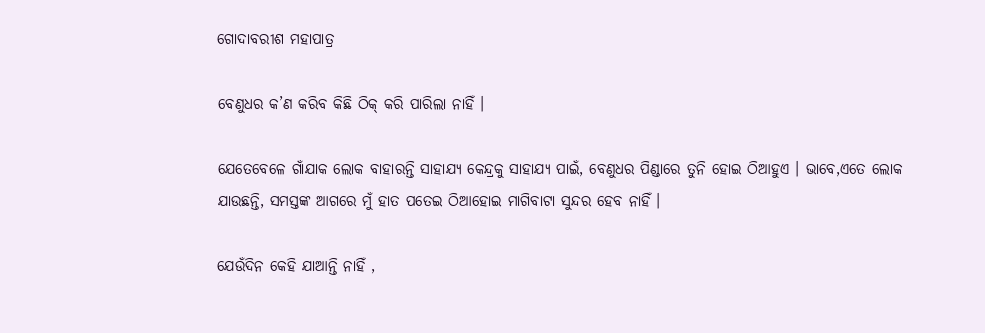ଗୋଦାବରୀଶ ମହାପାତ୍ର

ବେଣୁଧର କ’ଣ କରିବ କିଛି ଠିକ୍‌ କରି ପାରିଲା ନାହିଁ ।

ଯେତେବେଳେ ଗାଁଯାକ ଲୋକ ବାହାରନ୍ତି ସାହାଯ୍ୟ କେନ୍ଦ୍ରକୁ ସାହାଯ୍ୟ ପାଇଁ, ବେଣୁଧର ପିଣ୍ଡାରେ ତୁନି ହୋଇ ଠିଆହୁଏ । ଭାବେ,ଏତେ ଲୋକ ଯାଉଛନ୍ତି, ସମସ୍ତଙ୍କ ଆଗରେ ମୁଁ ହାତ ପତେଇ ଠିଆହୋଇ ମାଗିବାଟା ସୁନ୍ଦର ହେବ ନାହିଁ ।

ଯେଉଁଦିନ କେହି ଯାଆନ୍ତି ନାହିଁ ,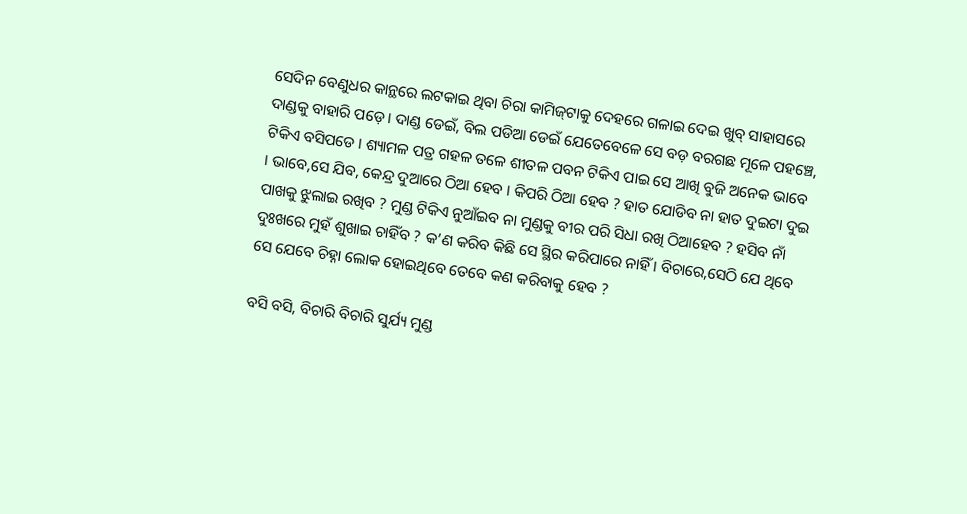ସେଦିନ ବେଣୁଧର କାନ୍ଥରେ ଲଟକାଇ ଥିବା ଚିରା କାମିଜ୍‌ଟାକୁ ଦେହରେ ଗଳାଇ ଦେଇ ଖୁବ୍‌ ସାହାସରେ ଦାଣ୍ଡକୁ ବାହାରି ପଡ଼େ । ଦାଣ୍ଡ ଡେଇଁ, ବିଲ ପଡିଆ ଡେଇଁ ଯେତେବେଳେ ସେ ବଡ଼ ବରଗଛ ମୂଳେ ପହଞ୍ଚେ, ଟିକିଏ ବସିପଡେ । ଶ୍ୟାମଳ ପତ୍ର ଗହଳ ତଳେ ଶୀତଳ ପବନ ଟିକିଏ ପାଇ ସେ ଆଖି ବୁଜି ଅନେକ ଭାବେ । ଭାବେ,ସେ ଯିବ, କେନ୍ଦ୍ର ଦୁଆରେ ଠିଆ ହେବ । କିପରି ଠିଆ ହେବ ? ହାତ ଯୋଡିବ ନା ହାତ ଦୁଇଟା ଦୁଇ ପାଖକୁ ଝୁଲାଇ ରଖିବ ? ମୁଣ୍ଡ ଟିକିଏ ନୁଆଁଇବ ନା ମୁଣ୍ଡକୁ ବୀର ପରି ସିଧା ରଖି ଠିଆହେବ ? ହସିବ ନାଁ ଦୁଃଖରେ ମୁହଁ ଶୁଖାଇ ଚାହିଁବ ? କ’ଣ କରିବ କିଛି ସେ ସ୍ଥିର କରିପାରେ ନାହିଁ । ବିଚାରେ,ସେଠି ଯେ ଥିବେ ସେ ଯେବେ ଚିହ୍ନା ଲୋକ ହୋଇଥିବେ ତେବେ କଣ କରିବାକୁ ହେବ ?

ବସି ବସି, ବିଚାରି ବିଚାରି ସୁର୍ଯ୍ୟ ମୁଣ୍ଡ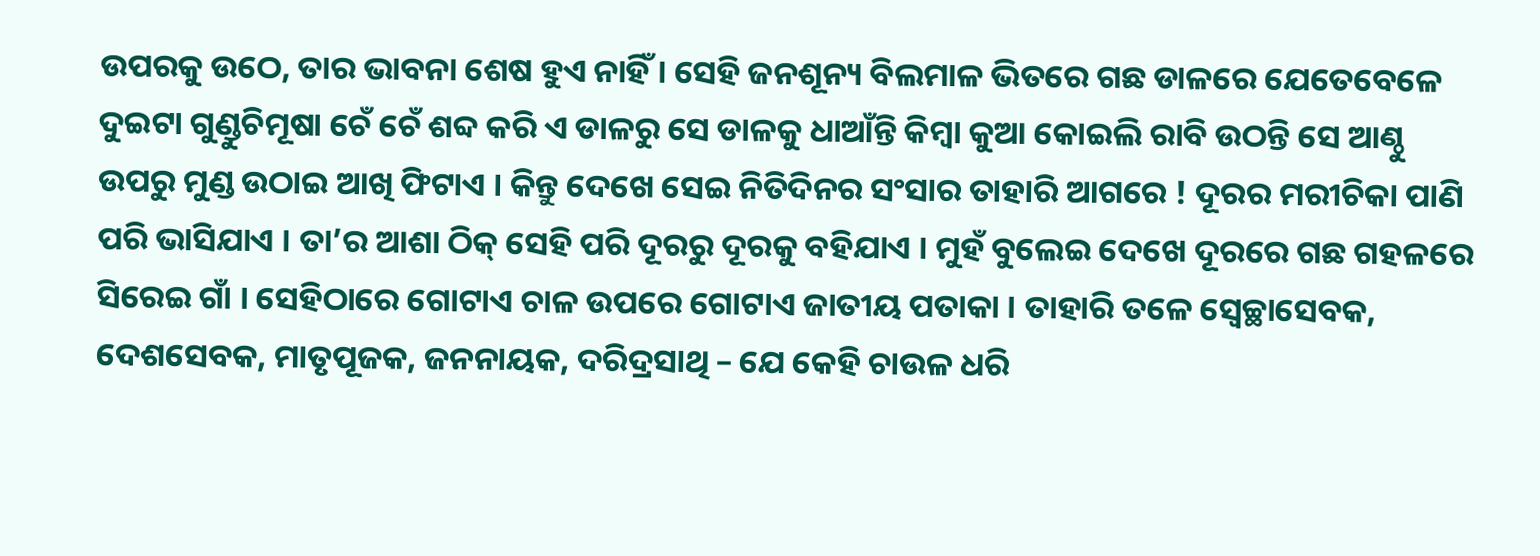ଉପରକୁ ଉଠେ, ତାର ଭାବନା ଶେଷ ହୁଏ ନାହିଁ । ସେହି ଜନଶୂନ୍ୟ ବିଲମାଳ ଭିତରେ ଗଛ ଡାଳରେ ଯେତେବେଳେ ଦୁଇଟା ଗୁଣ୍ଡୁଚିମୂଷା ଚେଁ ଚେଁ ଶବ୍ଦ କରି ଏ ଡାଳରୁ ସେ ଡାଳକୁ ଧାଆଁନ୍ତି କିମ୍ବା କୁଆ କୋଇଲି ରାବି ଉଠନ୍ତି ସେ ଆଣ୍ଠୁ ଉପରୁ ମୁଣ୍ଡ ଉଠାଇ ଆଖି ଫିଟାଏ । କିନ୍ତୁ ଦେଖେ ସେଇ ନିତିଦିନର ସଂସାର ତାହାରି ଆଗରେ ! ଦୂରର ମରୀଚିକା ପାଣି ପରି ଭାସିଯାଏ । ତା’ର ଆଶା ଠିକ୍‌ ସେହି ପରି ଦୂରରୁ ଦୂରକୁ ବହିଯାଏ । ମୁହଁ ବୁଲେଇ ଦେଖେ ଦୂରରେ ଗଛ ଗହଳରେ ସିରେଇ ଗାଁ । ସେହିଠାରେ ଗୋଟାଏ ଚାଳ ଉପରେ ଗୋଟାଏ ଜାତୀୟ ପତାକା । ତାହାରି ତଳେ ସ୍ଵେଚ୍ଛାସେବକ, ଦେଶସେବକ, ମାତୃପୂଜକ, ଜନନାୟକ, ଦରିଦ୍ରସାଥି – ଯେ କେହି ଚାଉଳ ଧରି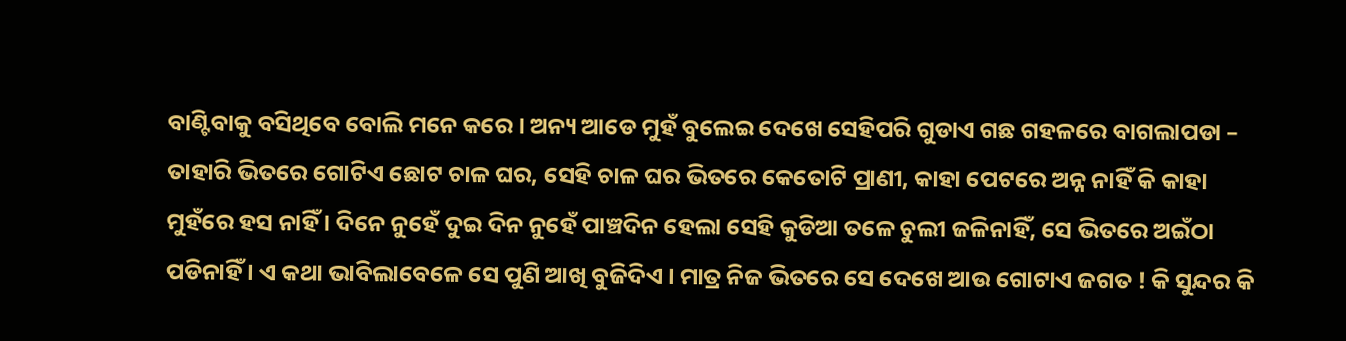ବାଣ୍ଟିବାକୁ ବସିଥିବେ ବୋଲି ମନେ କରେ । ଅନ୍ୟ ଆଡେ ମୁହଁ ବୁଲେଇ ଦେଖେ ସେହିପରି ଗୁଡାଏ ଗଛ ଗହଳରେ ବାଗଲାପଡା – ତାହାରି ଭିତରେ ଗୋଟିଏ ଛୋଟ ଚାଳ ଘର, ସେହି ଚାଳ ଘର ଭିତରେ କେତୋଟି ପ୍ରାଣୀ, କାହା ପେଟରେ ଅନ୍ନ ନାହିଁ କି କାହା ମୁହଁରେ ହସ ନାହିଁ । ଦିନେ ନୁହେଁ ଦୁଇ ଦିନ ନୁହେଁ ପାଞ୍ଚଦିନ ହେଲା ସେହି କୁଡିଆ ତଳେ ଚୁଲୀ ଜଳିନାହିଁ, ସେ ଭିତରେ ଅଇଁଠା ପଡିନାହିଁ । ଏ କଥା ଭାବିଲାବେଳେ ସେ ପୁଣି ଆଖି ବୁଜିଦିଏ । ମାତ୍ର ନିଜ ଭିତରେ ସେ ଦେଖେ ଆଉ ଗୋଟାଏ ଜଗତ ! କି ସୁନ୍ଦର କି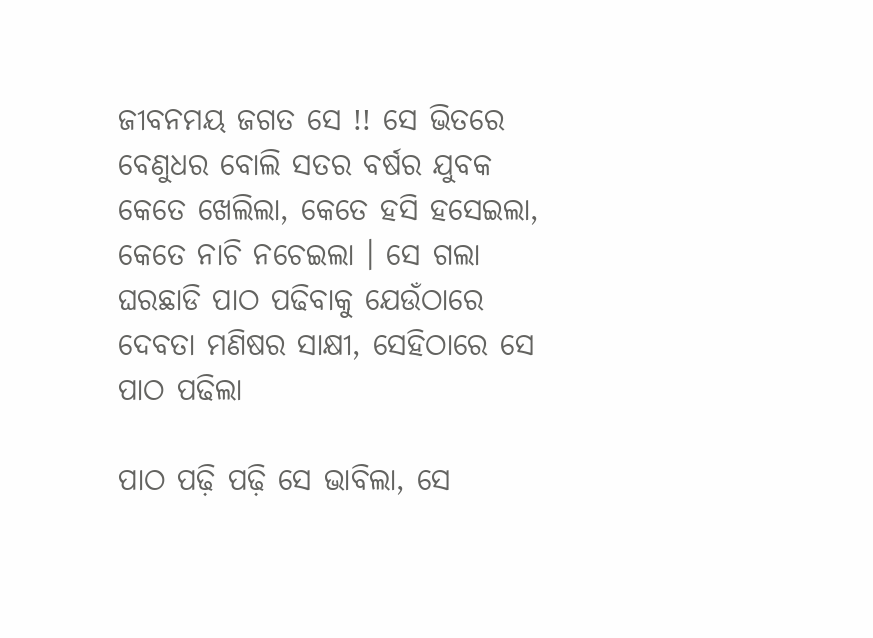ଜୀବନମୟ ଜଗତ ସେ !! ସେ ଭିତରେ ବେଣୁଧର ବୋଲି ସତର ବର୍ଷର ଯୁବକ କେତେ ଖେଲିଲା, କେତେ ହସି ହସେଇଲା, କେତେ ନାଚି ନଚେଇଲା । ସେ ଗଲା ଘରଛାଡି ପାଠ ପଢିବାକୁ ଯେଉଁଠାରେ ଦେବତା ମଣିଷର ସାକ୍ଷୀ, ସେହିଠାରେ ସେ ପାଠ ପଢିଲା

ପାଠ ପଢ଼ି ପଢ଼ି ସେ ଭାବିଲା, ସେ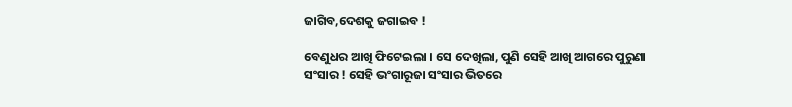ଜାଗିବ,ଦେଶକୁ ଜଗାଇବ !

ବେଣୁଧର ଆଖି ଫିଟେଇଲା । ସେ ଦେଖିଲା, ପୁଣି ସେହି ଆଖି ଆଗରେ ପୁରୁଣା ସଂସାର ! ସେହି ଭଂଗାରୂଜା ସଂସାର ଭିତରେ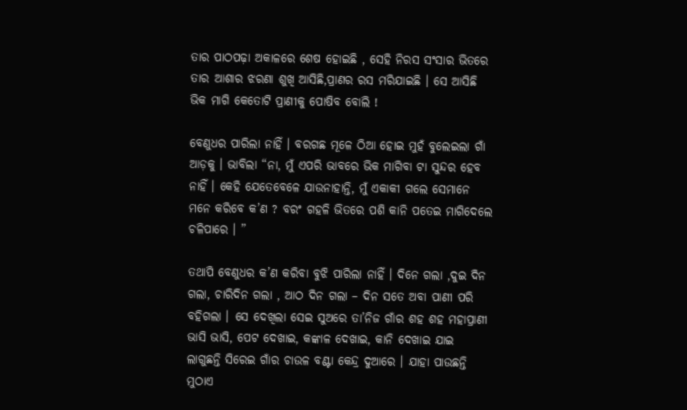ତାର ପାଠପଢ଼ା ଅକାଳରେ ଶେଷ ହୋଇଛି , ସେହି ନିରସ ସଂସାର ଭିତରେ ତାର ଆଶାର ଝରଣା ଶୁଖି ଆସିଛି,ପ୍ରାଣର ରସ ମରିଯାଇଛି । ସେ ଆସିଛି ଭିକ ମାଗି କେତୋଟି ପ୍ରାଣୀକୁ ପୋଷିବ ବୋଲି !

ବେଣୁଧର ପାରିଲା ନାହିଁ । ବରଗଛ ମୂଳେ ଠିଆ ହୋଇ ମୁହଁ ବୁଲେଇଲା ଗାଁ ଆଡ଼କୁ । ଭାବିଲା “ନା, ମୁଁ ଏପରି ଭାବରେ ଭିକ ମାଗିବା ଟା ସୁନ୍ଦର ହେବ ନାହିଁ । କେହି ଯେତେବେଳେ ଯାଉନାହାନ୍ତି, ମୁଁ ଏକାକୀ ଗଲେ ସେମାନେ ମନେ କରିବେ କ’ଣ ? ବରଂ ଗହଳି ଭିତରେ ପଶି କାନି ପତେଇ ମାଗିଦେଲେ ଚଳିପାରେ । ”

ତଥାପି ବେଣୁଧର କ’ଣ କରିବା ବୁଝି ପାରିଲା ନାହିଁ । ଦିନେ ଗଲା ,ଦୁଇ ଦିନ ଗଲା, ଚାରିଦିନ ଗଲା , ଆଠ ଦିନ ଗଲା – ଦିନ ସତେ ଅବା ପାଣୀ ପରି ବହିଗଲା । ସେ ଦେଖିଲା ସେଇ ସୁଅରେ ତା’ନିଜ ଗାଁର ଶହ ଶହ ମହାପ୍ରାଣୀ ଭାସି ଭାସି, ପେଟ ଦେଖାଇ, କଙ୍କାଳ ଦେଖାଇ, କାନି ଦେଖାଇ ଯାଇ ଲାଗୁଛନ୍ତି ସିରେଇ ଗାଁର ଚାଉଳ ବଣ୍ଟା କେନ୍ଦ୍ର ଦୁଆରେ । ଯାହା ପାଉଛନ୍ତି ମୁଠାଏ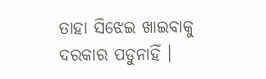ତାହା ସିଝେଇ ଖାଇବାକୁ ଦରକାର ପଡୁନାହିଁ ।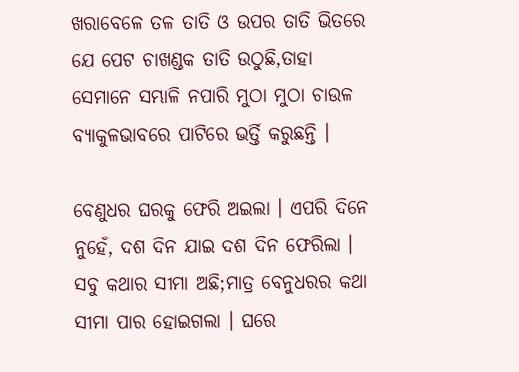ଖରାବେଳେ ତଳ ତାତି ଓ ଉପର ତାତି ଭିତରେ ଯେ ପେଟ ଚାଖଣ୍ଡକ ତାତି ଉଠୁଛି,ତାହା ସେମାନେ ସମ୍ଭାଳି ନପାରି ମୁଠା ମୁଠା ଚାଉଳ ବ୍ୟାକୁଳଭାବରେ ପାଟିରେ ଭର୍ତ୍ତି କରୁଛନ୍ତି ।

ବେଣୁଧର ଘରକୁ ଫେରି ଅଇଲା । ଏପରି ଦିନେ ନୁହେଁ, ଦଶ ଦିନ ଯାଇ ଦଶ ଦିନ ଫେରିଲା । ସବୁ କଥାର ସୀମା ଅଛି;ମାତ୍ର ବେନୁଧରର କଥା ସୀମା ପାର ହୋଇଗଲା । ଘରେ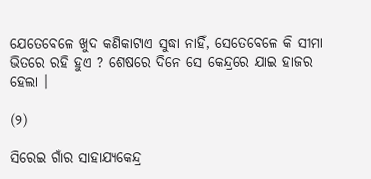ଯେତେବେଳେ ଖୁଦ କଣିକାଟାଏ ସୁଦ୍ଧା ନାହିଁ, ସେତେବେଳେ କି ସୀମା ଭିତରେ ରହି ହୁଏ ? ଶେଷରେ ଦିନେ ସେ କେନ୍ଦ୍ରରେ ଯାଇ ହାଜର ହେଲା ।

(୨)

ସିରେଇ ଗାଁର ସାହାଯ୍ୟକେନ୍ଦ୍ର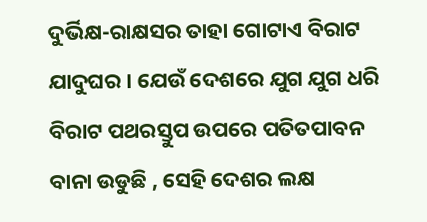ଦୁର୍ଭିକ୍ଷ-ରାକ୍ଷସର ତାହା ଗୋଟାଏ ବିରାଟ ଯାଦୁଘର । ଯେଉଁ ଦେଶରେ ଯୁଗ ଯୁଗ ଧରି ବିରାଟ ପଥରସ୍ତୁପ ଉପରେ ପତିତପାବନ ବାନା ଉଡୁଛି , ସେହି ଦେଶର ଲକ୍ଷ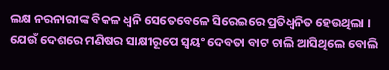ଲକ୍ଷ ନରନାରୀଙ୍କ ବିକଳ ଧ୍ଵନି ସେତେବେଳେ ସିରେଇରେ ପ୍ରତିଧ୍ଵନିତ ହେଉଥିଲା । ଯେଉଁ ଦେଶରେ ମଣିଷର ସାକ୍ଷୀରୂପେ ସ୍ଵୟଂ ଦେବତା ବାଟ ଚାଲି ଆସିଥିଲେ ବୋଲି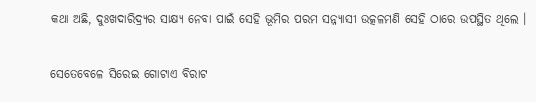କଥା ଅଛି, ଦୁଃଖଦାରିଦ୍ର୍ୟର ସାକ୍ଷ୍ୟ ନେବା ପାଇଁ ସେହି ଭୂମିର ପରମ ସନ୍ନ୍ୟାସୀ ଉତ୍କଳମଣି ସେହି ଠାରେ ଉପସ୍ଥିତ ଥିଲେ ।

ସେତେବେଳେ ସିରେଇ ଗୋଟାଏ ବିରାଟ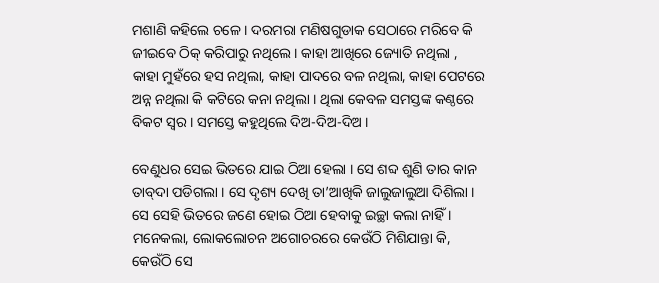ମଶାଣି କହିଲେ ଚଳେ । ଦରମରା ମଣିଷଗୁଡାକ ସେଠାରେ ମରିବେ କି ଜୀଇବେ ଠିକ୍‌ କରିପାରୁ ନଥିଲେ । କାହା ଆଖିରେ ଜ୍ୟୋତି ନଥିଲା , କାହା ମୁହଁରେ ହସ ନଥିଲା, କାହା ପାଦରେ ବଳ ନଥିଲା, କାହା ପେଟରେ ଅନ୍ନ ନଥିଲା କି କଟିରେ କନା ନଥିଲା । ଥିଲା କେବଳ ସମସ୍ତଙ୍କ କଣ୍ଠରେ ବିକଟ ସ୍ଵର । ସମସ୍ତେ କହୁଥିଲେ ଦିଅ-ଦିଅ-ଦିଅ ।

ବେଣୁଧର ସେଇ ଭିତରେ ଯାଇ ଠିଆ ହେଲା । ସେ ଶବ୍ଦ ଶୁଣି ତାର କାନ ତାବ୍‌ଦା ପଡିଗଲା । ସେ ଦୃଶ୍ୟ ଦେଖି ତା’ଆଖିକି ଜାଲୁଜାଲୁଆ ଦିଶିଲା । ସେ ସେହି ଭିତରେ ଜଣେ ହୋଇ ଠିଆ ହେବାକୁ ଇଚ୍ଛା କଲା ନାହିଁ । ମନେକଲା, ଲୋକଲୋଚନ ଅଗୋଚରରେ କେଉଁଠି ମିଶିଯାନ୍ତା କି, କେଉଁଠି ସେ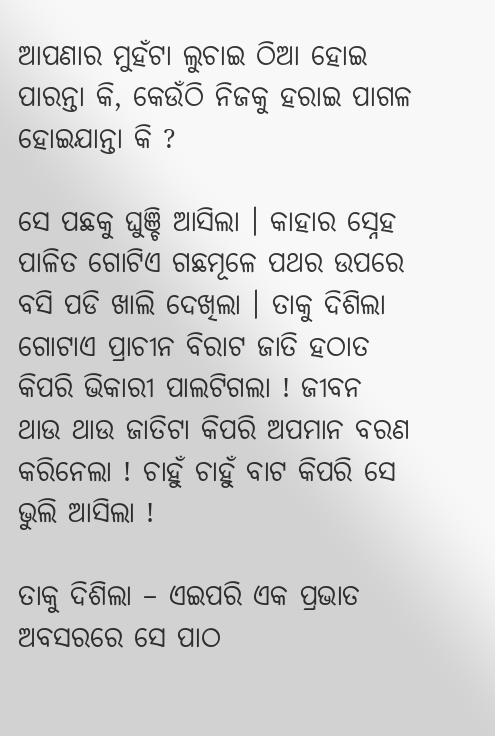ଆପଣାର ମୁହଁଟା ଲୁଚାଇ ଠିଆ ହୋଇ ପାରନ୍ତା କି, କେଉଁଠି ନିଜକୁ ହରାଇ ପାଗଳ ହୋଇଯାନ୍ତା କି ?

ସେ ପଛକୁ ଘୁଞ୍ଚି ଆସିଲା । କାହାର ସ୍ନେହ ପାଳିତ ଗୋଟିଏ ଗଛମୂଳେ ପଥର ଉପରେ ବସି ପଡି ଖାଲି ଦେଖିଲା । ତାକୁ ଦିଶିଲା ଗୋଟାଏ ପ୍ରାଚୀନ ବିରାଟ ଜାତି ହଠାତ କିପରି ଭିକାରୀ ପାଲଟିଗଲା ! ଜୀବନ ଥାଉ ଥାଉ ଜାତିଟା କିପରି ଅପମାନ ବରଣ କରିନେଲା ! ଚାହୁଁ ଚାହୁଁ ବାଟ କିପରି ସେ ଭୁଲି ଆସିଲା !

ତାକୁ ଦିଶିଲା – ଏଇପରି ଏକ ପ୍ରଭାତ ଅବସରରେ ସେ ପାଠ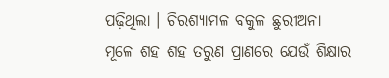ପଢ଼ିଥିଲା । ଚିରଶ୍ୟାମଳ ବକୁଳ ଛୁରୀଅନା ମୂଳେ ଶହ ଶହ ତରୁଣ ପ୍ରାଣରେ ଯେଉଁ ଶିକ୍ଷାର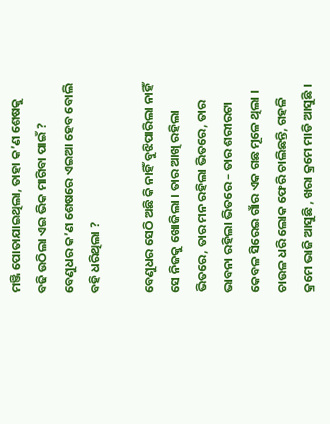ମଞ୍ଜି ପୋତାଯାଇଥିଲା, ତାହା କ’ଣ ଶେଷକୁ ବଢି ଉଠିଲା ଏଇ ଭିକ ମାଗିବା ପାଇଁ ? ବେଣୁଧର କ’ଣ ଶେଷରେ ଏଇଆ ହେବ ବୋଲି ବହି ଧରିଥିଲା ?

ବେଣୁଧର ସେଠି ଅଛି କି ନାହିଁ ବୁଝିପାରିଲା ନାହିଁ ସେ ନିଜକୁ ଖୋଜିଲା । ତାର ଆଖି ରହିଲା ଭିତରେ, ତାର ମନ ରହିଲା ଭିତରେ, ତାର ଭାବନା ରହିଲା ଭିତରେ – ତାର ଶରୀରଟା କେବଳ ସିରେଇ ଗାଁର ଏକ ଗଛ ମୂଳେ ଥିଲା । ଚାଉଳ ଧରି ଲୋକ ଫେରି ଚାଲିଛନ୍ତି, ଗହଳି କ୍ରମେ ଭାଜି ଆସୁଛି , ଖରା କ୍ରମେ ମାଡି ଆସୁଛି ।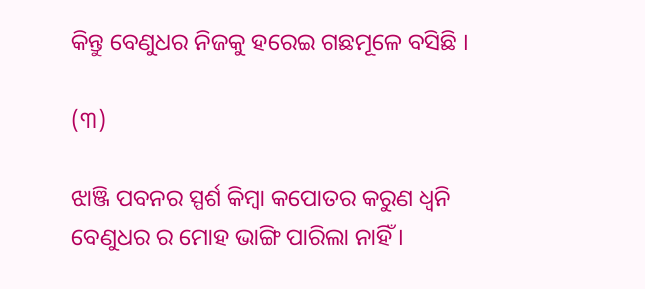କିନ୍ତୁ ବେଣୁଧର ନିଜକୁ ହରେଇ ଗଛମୂଳେ ବସିଛି ।

(୩)

ଝାଞ୍ଜି ପବନର ସ୍ପର୍ଶ କିମ୍ବା କପୋତର କରୁଣ ଧ୍ଵନି ବେଣୁଧର ର ମୋହ ଭାଙ୍ଗି ପାରିଲା ନାହିଁ ।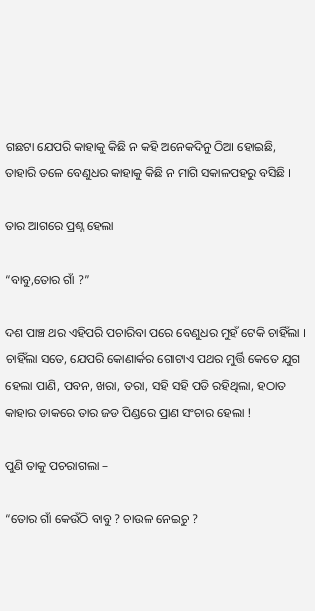ଗଛଟା ଯେପରି କାହାକୁ କିଛି ନ କହି ଅନେକଦିନୁ ଠିଆ ହୋଇଛି, ତାହାରି ତଳେ ବେଣୁଧର କାହାକୁ କିଛି ନ ମାଗି ସକାଳପହରୁ ବସିଛି ।

ତାର ଆଗରେ ପ୍ରଶ୍ନ ହେଲା

“ବାବୁ,ତୋର ଗାଁ ?”

ଦଶ ପାଞ୍ଚ ଥର ଏହିପରି ପଚାରିବା ପରେ ବେଣୁଧର ମୁହଁ ଟେକି ଚାହିଁଲା । ଚାହିଁଲା ସତେ, ଯେପରି କୋଣାର୍କର ଗୋଟାଏ ପଥର ମୁର୍ତ୍ତି କେତେ ଯୁଗ ହେଲା ପାଣି, ପବନ, ଖରା, ତରା, ସହି ସହି ପଡି ରହିଥିଲା, ହଠାତ କାହାର ଡାକରେ ତାର ଜଡ ପିଣ୍ଡରେ ପ୍ରାଣ ସଂଚାର ହେଲା !

ପୁଣି ତାକୁ ପଚରାଗଲା –

“ତୋର ଗାଁ କେଉଁଠି ବାବୁ ? ଚାଉଳ ନେଇଚୁ ?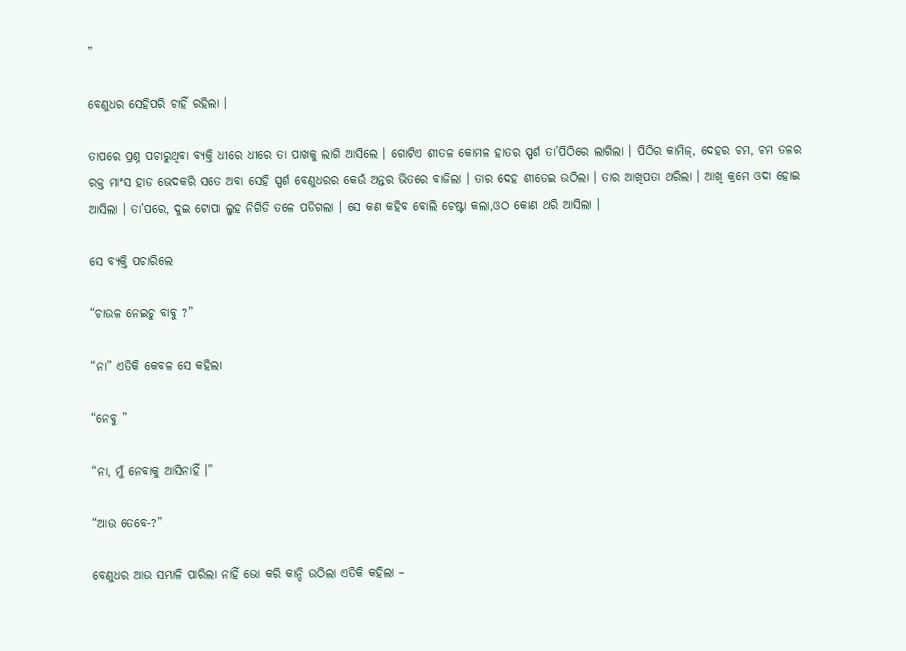”

ବେଣୁଧର ସେହିପରି ଚାହିଁ ରହିଲା ।

ତାପରେ ପ୍ରଶ୍ନ ପଚାରୁଥିବା ବ୍ୟକ୍ତି ଧୀରେ ଧୀରେ ତା ପାଖକୁ ଲାଗି ଆସିଲେ । ଗୋଟିଏ ଶୀତଳ କୋମଳ ହାତର ସ୍ପର୍ଶ ତା’ପିଠିରେ ଲାଗିଲା । ପିଠିର କାମିଜ୍‌, ଦେହର ଚମ, ଚମ ତଳର ରକ୍ତ ମାଂସ ହାଡ ଭେଦକରି ସତେ ଅବା ସେହି ସ୍ପର୍ଶ ବେଣୁଧରର କେଉଁ ଅନ୍ତର ଭିତରେ ବାଜିଲା । ତାର ଦେହ ଶୀତେଇ ଉଠିଲା । ତାର ଆଖିପତା ଥରିଲା । ଆଖି କ୍ରମେ ଓଦା ହୋଇ ଆସିଲା । ତା’ପରେ, ଦୁଇ ଟୋପା ଲୁହ ନିଗିଡି ତଳେ ପଡିଗଲା । ସେ କଣ କହିବ ବୋଲି ଚେଷ୍ଟା କଲା,ଓଠ କୋଣ ଥରି ଆସିଲା ।

ସେ ବ୍ୟକ୍ତି ପଚାରିଲେ

“ଚାଉଳ ନେଇଚୁ ବାବୁ ?”

“ନା” ଏତିକି କେବଳ ସେ କହିଲା

“ନେବୁ ”

“ନା, ମୁଁ ନେବାକୁ ଆସିନାହିଁ ।”

“ଆଉ ତେବେ-?”

ବେଣୁଧର ଆଉ ସମ୍ଭାଳି ପାରିଲା ନାହିଁ ଭୋ କରି କାନ୍ଦି ଉଠିଲା ଏତିକି କହିଲା –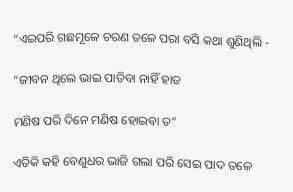“ଏଇପରି ଗଛମୂଳେ ଚରଣ ତଳେ ପରା ବସି କଥା ଶୁଣିଥିଲି -

“ଜୀବନ ଥିଲେ ଭାଇ ପାତିବା ନାହିଁ ହାତ

ମଣିଷ ପରି ଦିନେ ମଣିଷ ହୋଇବା ତ”

ଏତିକି କହି ବେଣୁଧର ଭାଜି ଗଲା ପରି ସେଇ ପାଦ ତଳେ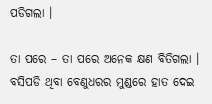ପଡିଗଲା ।

ତା ପରେ – ତା ପରେ ଅନେକ କ୍ଷଣ ବିତିଗଲା । ବସିପଡି ଥିବା ବେଣୁଧରର ମୁଣ୍ଡରେ ହାତ ଦେଇ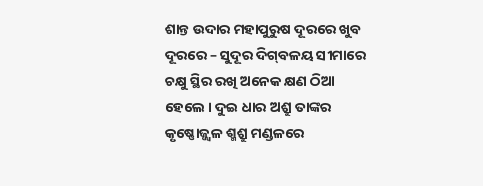ଶାନ୍ତ ଉଦାର ମହାପୁରୁଷ ଦୂରରେ ଖୁବ ଦୂରରେ – ସୁଦୂର ଦିଗ୍‌ବଳୟ ସୀମାରେ ଚକ୍ଷୁ ସ୍ଥିର ରଖି ଅନେକ କ୍ଷଣ ଠିଆ ହେଲେ । ଦୁଇ ଧାର ଅଶ୍ରୁ ତାଙ୍କର କୃଷ୍ଣୋଜ୍ଜ୍ଵଳ ଶ୍ମଶ୍ରୁ ମଣ୍ଡଳରେ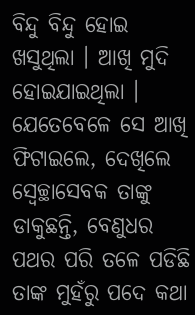ବିନ୍ଦୁ ବିନ୍ଦୁ ହୋଇ ଖସୁଥିଲା । ଆଖି ମୁଦି ହୋଇଯାଇଥିଲା । ଯେତେବେଳେ ସେ ଆଖି ଫିଟାଇଲେ, ଦେଖିଲେ ସ୍ଵେଚ୍ଛାସେବକ ତାଙ୍କୁ ଡାକୁଛନ୍ତି, ବେଣୁଧର ପଥର ପରି ତଳେ ପଡିଛି ତାଙ୍କ ମୁହଁରୁ ପଦେ କଥା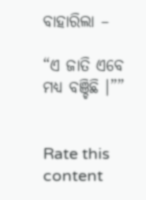ବାହାରିଲା –

“ଏ ଜାତି ଏବେ ମଧ୍ୟ ବଞ୍ଚିଛି ।””


Rate this content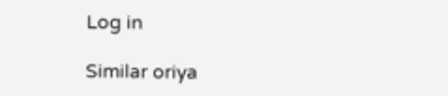Log in

Similar oriya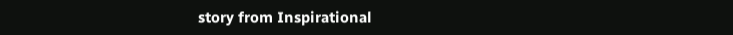story from Inspirational